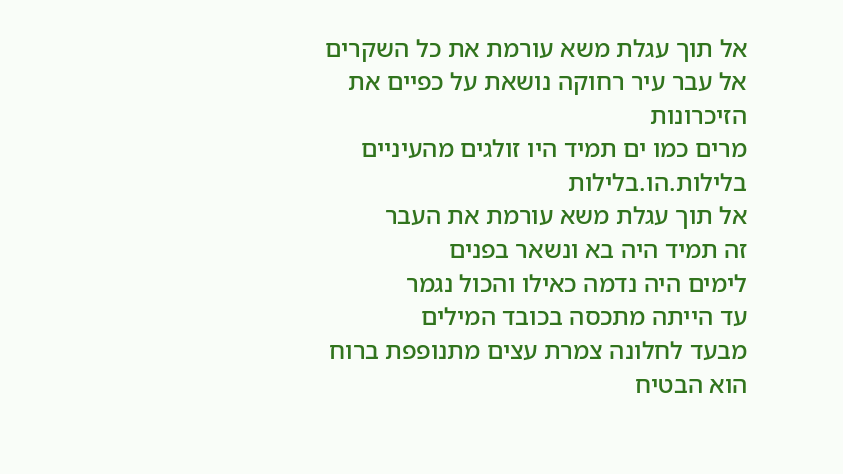אל תוך עגלת משא עורמת את כל השקרים
אל עבר עיר רחוקה נושאת על כפיים את הזיכרונות
מרים כמו ים תמיד היו זולגים מהעיניים
בלילות.הו.בלילות
אל תוך עגלת משא עורמת את העבר
זה תמיד היה בא ונשאר בפנים
לימים היה נדמה כאילו והכול נגמר
עד הייתה מתכסה בכובד המילים
מבעד לחלונה צמרת עצים מתנופפת ברוח
הוא הבטיח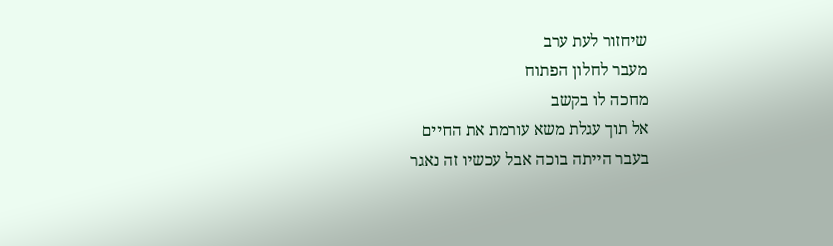שיחזור לעת ערב
מעבר לחלון הפתוח
מחכה לו בקשב
אל תוך עגלת משא עורמת את החיים
בעבר הייתה בוכה אבל עכשיו זה נאגר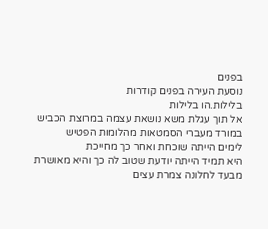בפנים
נוסעת העירה בפנים קודרות
בלילות.הו בלילות
אל תוך עגלת משא נושאת עצמה במרוצת הכביש
במורד מעברי הסמטאות מהלומות הפטיש
לימים הייתה שוכחת ואחר כך מחייכת
היא תמיד הייתה יודעת שטוב לה כך והיא מאושרת
מבעד לחלונה צמרת עצים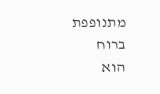מתנופפת ברוח
הוא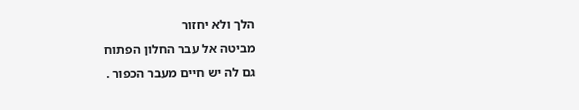הלך ולא יחזור
מביטה אל עבר החלון הפתוח
גם לה יש חיים מעבר הכפור .